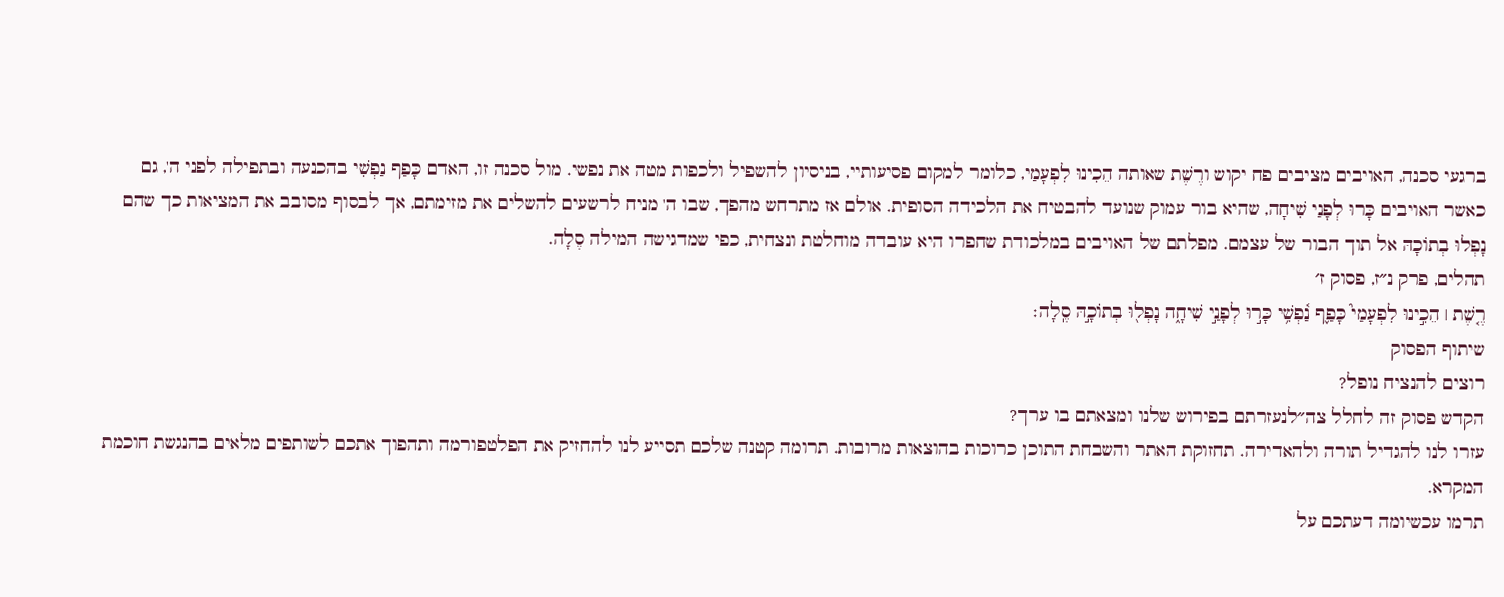ברגעי סכנה, האויבים מציבים פח יקוש ורֶשֶׁת שאותה הֵכִינוּ לִפְעָמַי, כלומר למקום פסיעותיי, בניסיון להשפיל ולכפות מטה את נפשי. מול סכנה זו, האדם כָּפַף נַפְשִׁי בהכנעה ובתפילה לפני ה', גם כאשר האויבים כָּרוּ לְפָנַי שִׁיחָה, שהיא בור עמוק שנועד להבטיח את הלכידה הסופית. אולם אז מתרחש מהפך, שבו ה' מניח לרשעים להשלים את מזימתם, אך לבסוף מסובב את המציאות כך שהם נָפְלוּ בְתוֹכָהּ אל תוך הבור של עצמם. מפלתם של האויבים במלכודת שחפרו היא עובדה מוחלטת ונצחית, כפי שמדגישה המילה סֶלָה.
תהלים, פרק נ״ז, פסוק ז׳
רֶ֤שֶׁת ׀ הֵכִ֣ינוּ לִפְעָמַי֮ כָּפַ֢ף נַ֫פְשִׁ֥י כָּר֣וּ לְפָנַ֣י שִׁיחָ֑ה נָפְל֖וּ בְתוֹכָ֣הּ סֶֽלָה׃
שיתוף הפסוק
רוצים להנציח נופל?
הקדש פסוק זה לחלל צה״לנעזרתם בפירוש שלנו ומצאתם בו ערך?
עזרו לנו להגדיל תורה ולהאדירה. תחזוקת האתר והשבחת התוכן כרוכות בהוצאות מרובות. תרומה קטנה שלכם תסייע לנו להחזיק את הפלטפורמה ותהפוך אתכם לשותפים מלאים בהנגשת חוכמת המקרא.
תרמו עכשיומה דעתכם על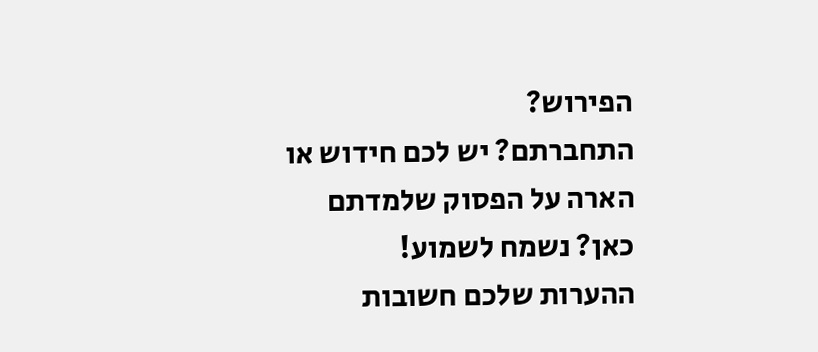הפירוש?
התחברתם? יש לכם חידוש או הארה על הפסוק שלמדתם כאן? נשמח לשמוע!
ההערות שלכם חשובות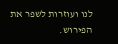לנו ועוזרות לשפר את הפירוש.